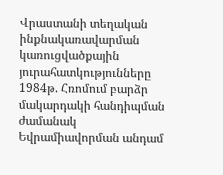Վրաստանի տեղական ինքնակառավարման կառուցվածքային յուրահատկությունները
1984թ. Հռոմում բարձր մակարդակի հանդիպման ժամանակ Եվրամիավորման անդամ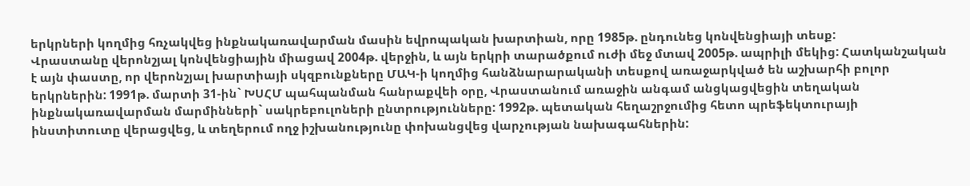երկրների կողմից հռչակվեց ինքնակառավարման մասին եվրոպական խարտիան, որը 1985թ. ընդունեց կոնվենցիայի տեսք:
Վրաստանը վերոնշյալ կոնվենցիային միացավ 2004թ. վերջին, և այն երկրի տարածքում ուժի մեջ մտավ 2005թ. ապրիլի մեկից: Հատկանշական է այն փաստը, որ վերոնշյալ խարտիայի սկզբունքները ՄԱԿ-ի կողմից հանձնարարականի տեսքով առաջարկված են աշխարհի բոլոր երկրներին: 1991թ. մարտի 31-ին` ԽՍՀՄ պահպանման հանրաքվեի օրը, Վրաստանում առաջին անգամ անցկացվեցին տեղական ինքնակառավարման մարմինների` սակրեբուլոների ընտրությունները: 1992թ. պետական հեղաշրջումից հետո պրեֆեկտուրայի ինստիտուտը վերացվեց, և տեղերում ողջ իշխանությունը փոխանցվեց վարչության նախագահներին: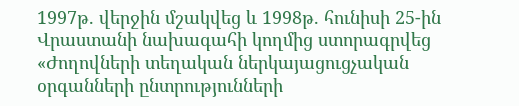1997թ. վերջին մշակվեց և 1998թ. հունիսի 25-ին Վրաստանի նախագահի կողմից ստորագրվեց «Ժողովների տեղական ներկայացուցչական օրգանների ընտրությունների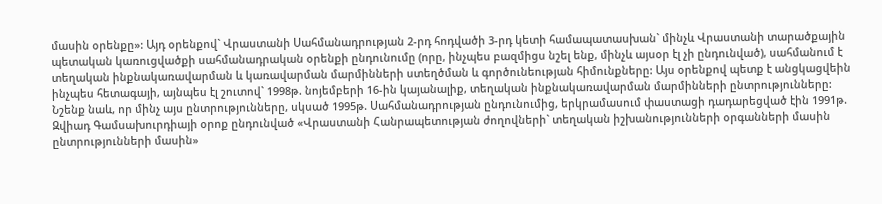մասին օրենքը»: Այդ օրենքով` Վրաստանի Սահմանադրության 2-րդ հոդվածի 3-րդ կետի համապատասխան` մինչև Վրաստանի տարածքային պետական կառուցվածքի սահմանադրական օրենքի ընդունումը (որը, ինչպես բազմիցս նշել ենք, մինչև այսօր էլ չի ընդունված), սահմանում է տեղական ինքնակառավարման և կառավարման մարմինների ստեղծման և գործունեության հիմունքները: Այս օրենքով պետք է անցկացվեին ինչպես հետագայի, այնպես էլ շուտով` 1998թ. նոյեմբերի 16-ին կայանալիք, տեղական ինքնակառավարման մարմինների ընտրությունները: Նշենք նաև, որ մինչ այս ընտրությունները, սկսած 1995թ. Սահմանադրության ընդունումից, երկրամասում փաստացի դադարեցված էին 1991թ. Զվիադ Գամսախուրդիայի օրոք ընդունված «Վրաստանի Հանրապետության ժողովների` տեղական իշխանությունների օրգանների մասին ընտրությունների մասին»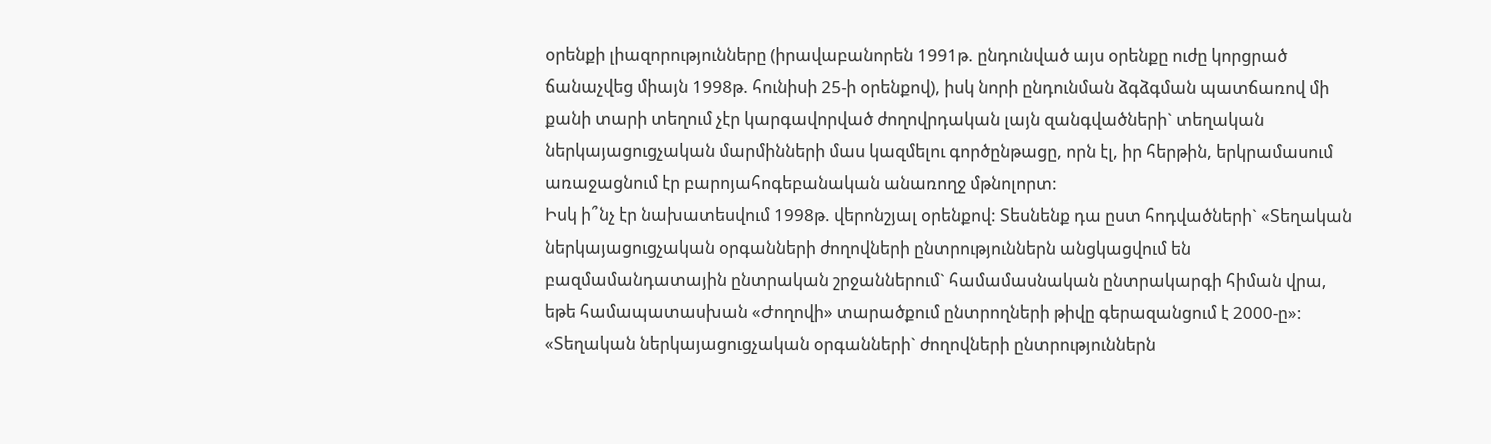օրենքի լիազորությունները (իրավաբանորեն 1991թ. ընդունված այս օրենքը ուժը կորցրած ճանաչվեց միայն 1998թ. հունիսի 25-ի օրենքով), իսկ նորի ընդունման ձգձգման պատճառով մի քանի տարի տեղում չէր կարգավորված ժողովրդական լայն զանգվածների` տեղական ներկայացուցչական մարմինների մաս կազմելու գործընթացը, որն էլ, իր հերթին, երկրամասում առաջացնում էր բարոյահոգեբանական անառողջ մթնոլորտ:
Իսկ ի՞նչ էր նախատեսվում 1998թ. վերոնշյալ օրենքով: Տեսնենք դա ըստ հոդվածների` «Տեղական ներկայացուցչական օրգանների ժողովների ընտրություններն անցկացվում են բազմամանդատային ընտրական շրջաններում` համամասնական ընտրակարգի հիման վրա, եթե համապատասխան «Ժողովի» տարածքում ընտրողների թիվը գերազանցում է 2000-ը»: «Տեղական ներկայացուցչական օրգանների` ժողովների ընտրություններն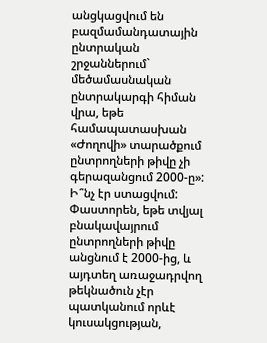անցկացվում են բազմամանդատային ընտրական շրջաններում` մեծամասնական ընտրակարգի հիման վրա, եթե համապատասխան «Ժողովի» տարածքում ընտրողների թիվը չի գերազանցում 2000-ը»:
Ի՞նչ էր ստացվում: Փաստորեն, եթե տվյալ բնակավայրում ընտրողների թիվը անցնում է 2000-ից, և այդտեղ առաջադրվող թեկնածուն չէր պատկանում որևէ կուսակցության,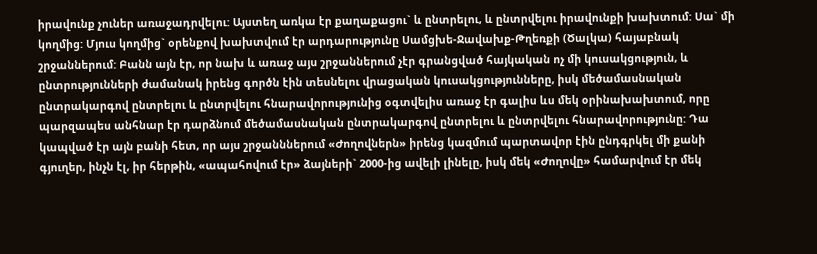իրավունք չուներ առաջադրվելու: Այստեղ առկա էր քաղաքացու` և ընտրելու, և ընտրվելու իրավունքի խախտում: Սա` մի կողմից: Մյուս կողմից` օրենքով խախտվում էր արդարությունը Սամցխե-Ջավախք-Թղեռքի (Ծալկա) հայաբնակ շրջաններում: Բանն այն էր, որ նախ և առաջ այս շրջաններում չէր գրանցված հայկական ոչ մի կուսակցություն, և ընտրությունների ժամանակ իրենց գործն էին տեսնելու վրացական կուսակցությունները, իսկ մեծամասնական ընտրակարգով ընտրելու և ընտրվելու հնարավորությունից օգտվելիս առաջ էր գալիս ևս մեկ օրինախախտում, որը պարզապես անհնար էր դարձնում մեծամասնական ընտրակարգով ընտրելու և ընտրվելու հնարավորությունը: Դա կապված էր այն բանի հետ, որ այս շրջանններում «Ժողովներն» իրենց կազմում պարտավոր էին ընդգրկել մի քանի գյուղեր, ինչն էլ, իր հերթին, «ապահովում էր» ձայների` 2000-ից ավելի լինելը, իսկ մեկ «Ժողովը» համարվում էր մեկ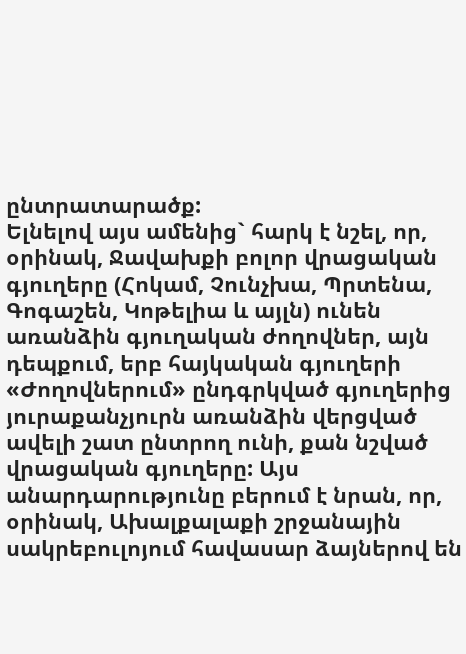ընտրատարածք:
Ելնելով այս ամենից` հարկ է նշել, որ, օրինակ, Ջավախքի բոլոր վրացական գյուղերը (Հոկամ, Չունչխա, Պրտենա, Գոգաշեն, Կոթելիա և այլն) ունեն առանձին գյուղական ժողովներ, այն դեպքում, երբ հայկական գյուղերի «Ժողովներում» ընդգրկված գյուղերից յուրաքանչյուրն առանձին վերցված ավելի շատ ընտրող ունի, քան նշված վրացական գյուղերը: Այս անարդարությունը բերում է նրան, որ, օրինակ, Ախալքալաքի շրջանային սակրեբուլոյում հավասար ձայներով են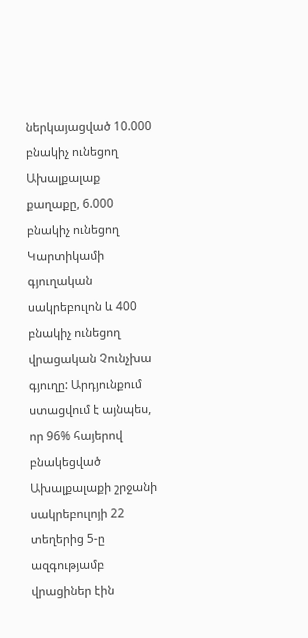ներկայացված 10.000 բնակիչ ունեցող Ախալքալաք քաղաքը, 6.000 բնակիչ ունեցող Կարտիկամի գյուղական սակրեբուլոն և 400 բնակիչ ունեցող վրացական Չունչխա գյուղը: Արդյունքում ստացվում է այնպես, որ 96% հայերով բնակեցված Ախալքալաքի շրջանի սակրեբուլոյի 22 տեղերից 5-ը ազգությամբ վրացիներ էին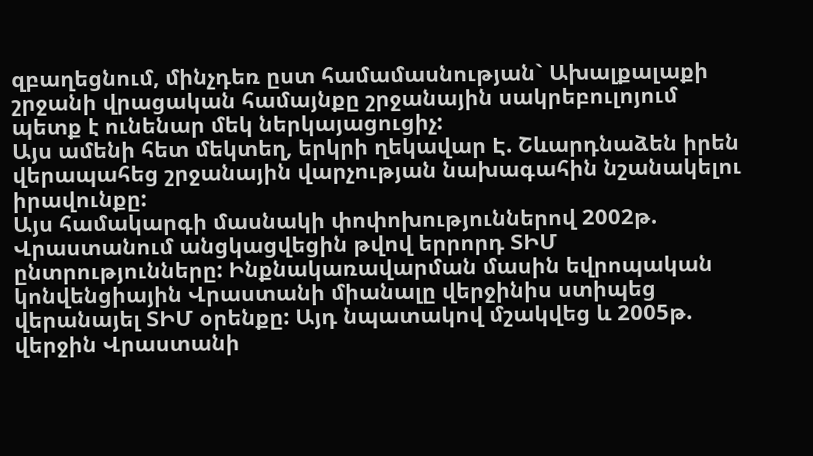զբաղեցնում, մինչդեռ ըստ համամասնության` Ախալքալաքի շրջանի վրացական համայնքը շրջանային սակրեբուլոյում պետք է ունենար մեկ ներկայացուցիչ:
Այս ամենի հետ մեկտեղ, երկրի ղեկավար Է. Շևարդնաձեն իրեն վերապահեց շրջանային վարչության նախագահին նշանակելու իրավունքը:
Այս համակարգի մասնակի փոփոխություններով 2002թ. Վրաստանում անցկացվեցին թվով երրորդ ՏԻՄ ընտրությունները: Ինքնակառավարման մասին եվրոպական կոնվենցիային Վրաստանի միանալը վերջինիս ստիպեց վերանայել ՏԻՄ օրենքը: Այդ նպատակով մշակվեց և 2005թ. վերջին Վրաստանի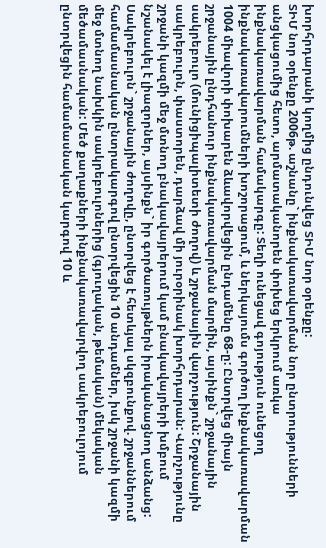խորհրդարանի կողմից ընդունվեց ՏԻՄ նոր օրենքը:
ՏԻՄ նոր օրենքը 2006թ. աշնանը` ինքնակառավարման նոր ընտրությունների անցկացումից հետո, արմատականորեն փոխեց երկրում առկա ինքնակառավարման համակարգը: Տեղի ունեցավ գոյություն ունեցող ինքնակառավարումների խոշորացում, և ներկայումս գործող ինքնակառավարման 1004 միավորի փոխարեն ձևավորվեցին ընդամենը 68-ը: Ընտրվեց միայն շրջանային ընդհանուր ինքնակառավարման մարմին, այսինքն` շրջանային սակրեբուլո (մունիցիպալիտետի ժողով) և շրջանային վարչություն: Շրջանային սակրեբուլոն, փաստորեն, դարձավ մի յուրօրինակ խորհրդարան: Վարչությունը շրջանի կազմի մեջ մտնող բնակավայրերում կամ բնակավայրերի խմբում նշանակել է լիազորներ, այսինքն` իր գործառույթներն իրականացնող անձանց: Սակրեբուլոն` շրջանային ժողովը, ընտրվեց է հետևյալ սկզբունքով. շրջաններում համամասնական ընտրակարգով ընտրվեցին 10 անդամներ, իսկ շրջանի կազմի մեջ մտնող նախկին սակրեբուլոներից (գյուղական, թեմական) մեկական մեծամասնական: Մեծ քաղաքների ինքնակառավարվող սակրեբուլոյում ընտրվեցին համամասնական կարգով 10 և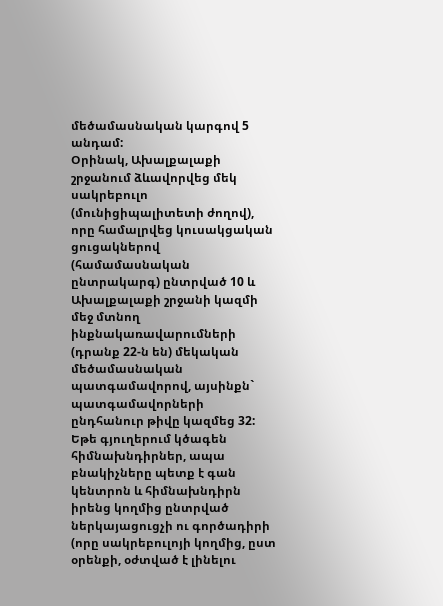մեծամասնական կարգով 5 անդամ:
Օրինակ, Ախալքալաքի շրջանում ձևավորվեց մեկ սակրեբուլո (մունիցիպալիտետի ժողով), որը համալրվեց կուսակցական ցուցակներով (համամասնական ընտրակարգ) ընտրված 10 և Ախալքալաքի շրջանի կազմի մեջ մտնող ինքնակառավարումների (դրանք 22-ն են) մեկական մեծամասնական պատգամավորով, այսինքն` պատգամավորների ընդհանուր թիվը կազմեց 32: Եթե գյուղերում կծագեն հիմնախնդիրներ, ապա բնակիչները պետք է գան կենտրոն և հիմնախնդիրն իրենց կողմից ընտրված ներկայացուցչի ու գործադիրի (որը սակրեբուլոյի կողմից, ըստ օրենքի, օժտված է լինելու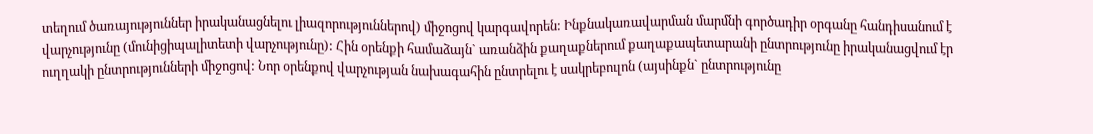տեղում ծառայություններ իրականացնելու լիազորություններով) միջոցով կարգավորեն: Ինքնակառավարման մարմնի գործադիր օրգանը հանդիսանում է վարչությունը (մունիցիպալիտետի վարչությունը): Հին օրենքի համաձայն` առանձին քաղաքներում քաղաքապետարանի ընտրությունը իրականացվում էր ուղղակի ընտրությունների միջոցով: Նոր օրենքով վարչության նախագահին ընտրելու է սակրեբուլոն (այսինքն` ընտրությունը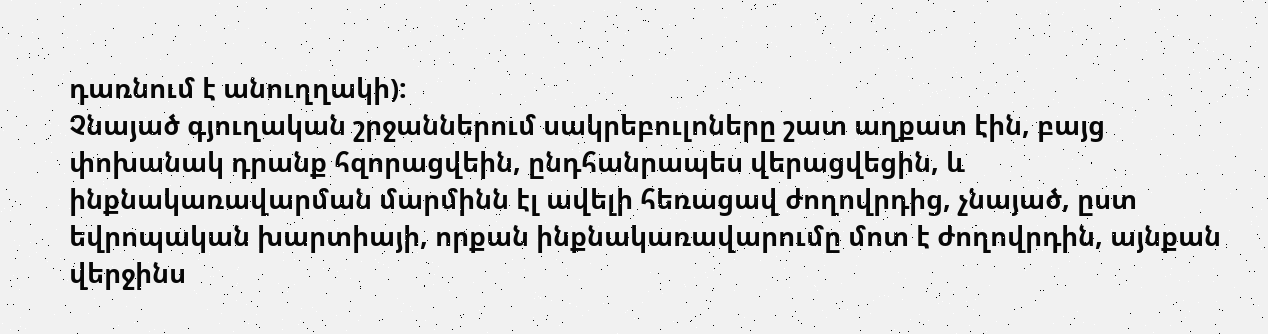դառնում է անուղղակի):
Չնայած գյուղական շրջաններում սակրեբուլոները շատ աղքատ էին, բայց փոխանակ դրանք հզորացվեին, ընդհանրապես վերացվեցին, և ինքնակառավարման մարմինն էլ ավելի հեռացավ ժողովրդից, չնայած, ըստ եվրոպական խարտիայի, որքան ինքնակառավարումը մոտ է ժողովրդին, այնքան վերջինս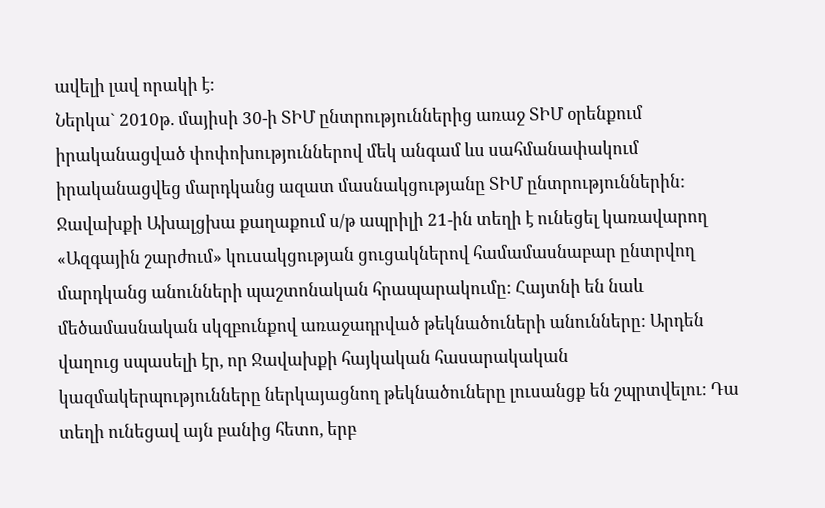ավելի լավ որակի է:
Ներկա` 2010թ. մայիսի 30-ի ՏԻՄ ընտրություններից առաջ ՏԻՄ օրենքում իրականացված փոփոխություններով մեկ անգամ ևս սահմանափակում իրականացվեց մարդկանց ազատ մասնակցությանը ՏԻՄ ընտրություններին:
Ջավախքի Ախալցխա քաղաքում ս/թ ապրիլի 21-ին տեղի է ունեցել կառավարող «Ազգային շարժում» կուսակցության ցուցակներով համամասնաբար ընտրվող մարդկանց անունների պաշտոնական հրապարակումը: Հայտնի են նաև մեծամասնական սկզբունքով առաջադրված թեկնածուների անունները: Արդեն վաղուց սպասելի էր, որ Ջավախքի հայկական հասարակական կազմակերպությունները ներկայացնող թեկնածուները լուսանցք են շպրտվելու: Դա տեղի ունեցավ այն բանից հետո, երբ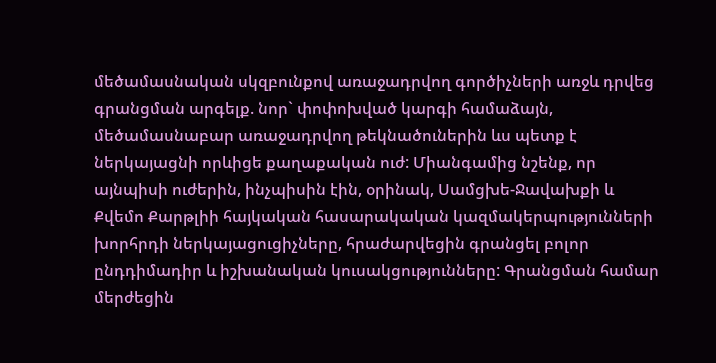մեծամասնական սկզբունքով առաջադրվող գործիչների առջև դրվեց գրանցման արգելք. նոր` փոփոխված կարգի համաձայն, մեծամասնաբար առաջադրվող թեկնածուներին ևս պետք է ներկայացնի որևիցե քաղաքական ուժ: Միանգամից նշենք, որ այնպիսի ուժերին, ինչպիսին էին, օրինակ, Սամցխե-Ջավախքի և Քվեմո Քարթլիի հայկական հասարակական կազմակերպությունների խորհրդի ներկայացուցիչները, հրաժարվեցին գրանցել բոլոր ընդդիմադիր և իշխանական կուսակցությունները: Գրանցման համար մերժեցին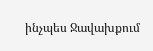ինչպես Ջավախքում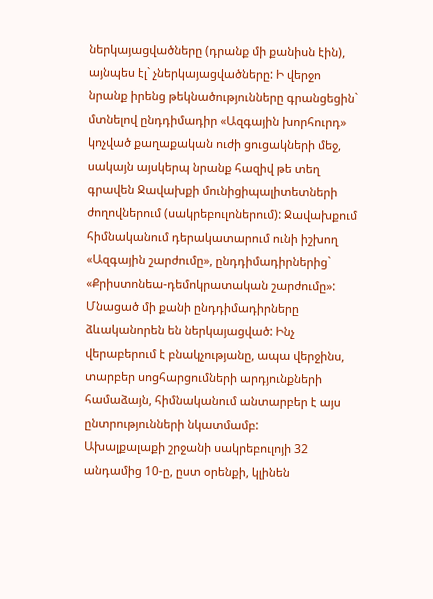ներկայացվածները (դրանք մի քանիսն էին), այնպես էլ` չներկայացվածները: Ի վերջո նրանք իրենց թեկնածությունները գրանցեցին` մտնելով ընդդիմադիր «Ազգային խորհուրդ» կոչված քաղաքական ուժի ցուցակների մեջ, սակայն այսկերպ նրանք հազիվ թե տեղ գրավեն Ջավախքի մունիցիպալիտետների ժողովներում (սակրեբուլոներում): Ջավախքում հիմնականում դերակատարում ունի իշխող «Ազգային շարժումը», ընդդիմադիրներից` «Քրիստոնեա-դեմոկրատական շարժումը»: Մնացած մի քանի ընդդիմադիրները ձևականորեն են ներկայացված: Ինչ վերաբերում է բնակչությանը, ապա վերջինս, տարբեր սոցհարցումների արդյունքների համաձայն, հիմնականում անտարբեր է այս ընտրությունների նկատմամբ:
Ախալքալաքի շրջանի սակրեբուլոյի 32 անդամից 10-ը, ըստ օրենքի, կլինեն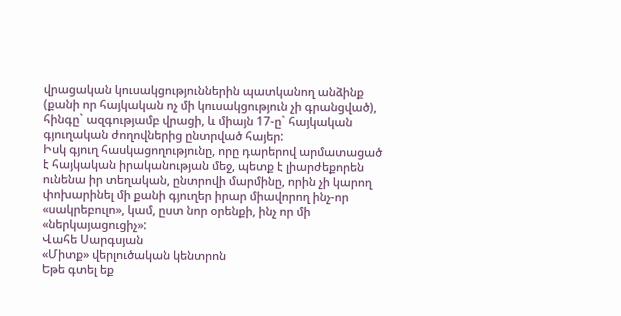վրացական կուսակցություններին պատկանող անձինք (քանի որ հայկական ոչ մի կուսակցություն չի գրանցված), հինգը` ազգությամբ վրացի, և միայն 17-ը` հայկական գյուղական ժողովներից ընտրված հայեր:
Իսկ գյուղ հասկացողությունը, որը դարերով արմատացած է հայկական իրականության մեջ, պետք է լիարժեքորեն ունենա իր տեղական, ընտրովի մարմինը, որին չի կարող փոխարինել մի քանի գյուղեր իրար միավորող ինչ-որ «սակրեբուլո», կամ, ըստ նոր օրենքի, ինչ որ մի «ներկայացուցիչ»:
Վահե Սարգսյան
«Միտք» վերլուծական կենտրոն
Եթե գտել եք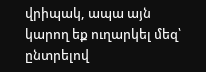վրիպակ, ապա այն կարող եք ուղարկել մեզ՝ ընտրելով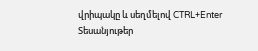վրիպակը և սեղմելով CTRL+Enter
Տեսանյութեր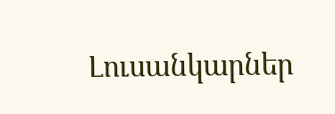Լուսանկարներ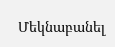Մեկնաբանել